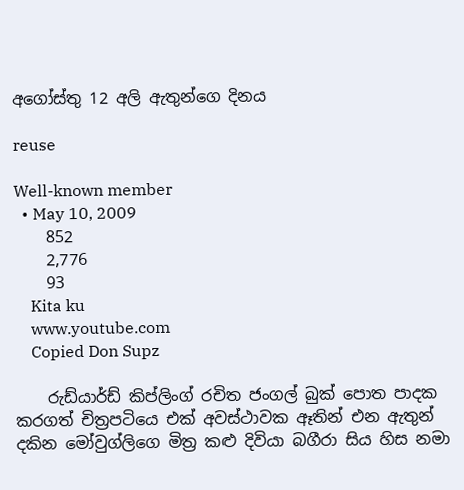අගෝස්තු 12 අලි ඇතුන්ගෙ දිනය

reuse

Well-known member
  • May 10, 2009
    852
    2,776
    93
    Kita ku
    www.youtube.com
    Copied Don Supz

    රුඩ්යාර්ඩ් කිප්ලිංග් රචිත ජංගල් බුක් පොත පාදක කරගත් චිත්‍රපටියෙ එක් අවස්ථාවක ඈතින් එන ඇතුන් දකින මෝවුග්ලිගෙ මිත්‍ර කළු දිවියා බගීරා සිය හිස නමා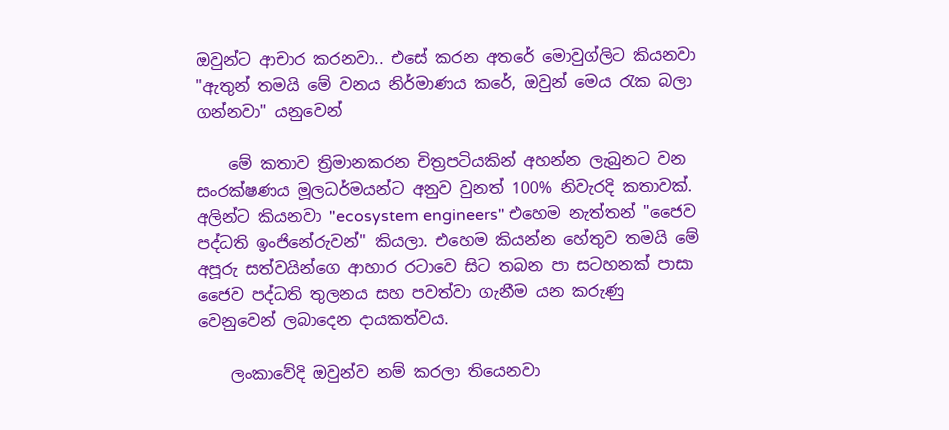ඔවුන්ට ආචාර කරනවා.. එසේ කරන අතරේ මොවුග්ලිට කියනවා "ඇතුන් තමයි මේ වනය නිර්මාණය කරේ, ඔවුන් මෙය රැක බලා ගන්නවා" යනුවෙන්

    මේ කතාව ත්‍රිමානකරන චිත්‍රපටියකින් අහන්න ලැබුනට වන සංරක්ෂණය මූලධර්මයන්ට අනුව වුනත් 100% නිවැරදි කතාවක්. අලින්ට කියනවා "ecosystem engineers" එහෙම නැත්තන් "ජෛව පද්ධති ඉංජිනේරුවන්" කියලා. එහෙම කියන්න හේතුව තමයි මේ අපූරු සත්වයින්ගෙ ආහාර රටාවෙ සිට තබන පා සටහනක් පාසා ජෛව පද්ධති තුලනය සහ පවත්වා ගැනීම යන කරුණු වෙනුවෙන් ලබාදෙන දායකත්වය.

    ලංකාවේදි ඔවුන්ව නම් කරලා තියෙනවා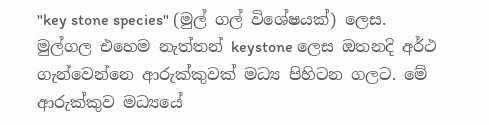"key stone species" (මුල් ගල් විශේෂයක්) ලෙස. මුල්ගල එහෙම නැත්තන් keystone ලෙස ඔතනදි අර්ථ ගැන්වෙන්නෙ ආරුක්කුවක් මධ්‍ය පිහිටන ගලට. මේ ආරුක්කුව මධ්‍යයේ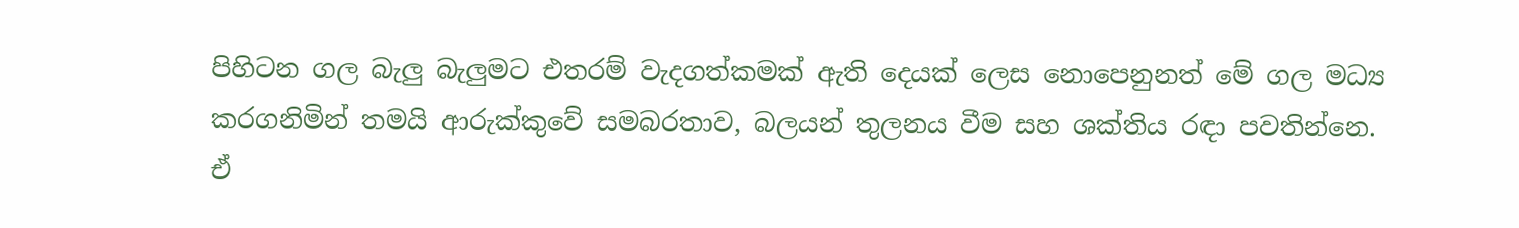පිහිටන ගල බැලු බැලුමට එතරම් වැදගත්කමක් ඇති දෙයක් ලෙස නොපෙනුනත් මේ ගල මධ්‍ය කරගනිමින් තමයි ආරුක්කුවේ සමබරතාව, බලයන් තුලනය වීම සහ ශක්තිය රඳා පවතින්නෙ. ඒ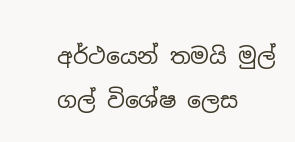අර්ථයෙන් තමයි මුල් ගල් විශේෂ ලෙස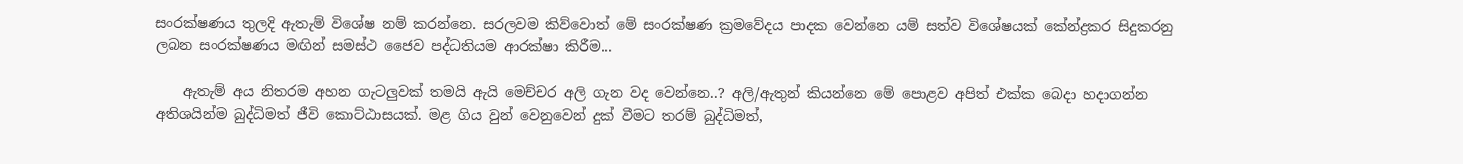සංරක්ෂණය තුලදි ඇතැම් විශේෂ නම් කරන්නෙ. සරලවම කිව්වොත් මේ සංරක්ෂණ ක්‍රමවේදය පාදක වෙන්නෙ යම් සත්ව විශේෂයක් කේන්ද්‍රකර සිදුකරනු ලබන සංරක්ෂණය මඟින් සමස්ථ ජෛව පද්ධතියම ආරක්ෂා කිරීම...

    ඇතැම් අය නිතරම අහන ගැටලුවක් තමයි ඇයි මෙච්චර අලි ගැන වද වෙන්නෙ..? අලි/ඇතුන් කියන්නෙ මේ පොළව අපිත් එක්ක බෙදා හදාගන්න අතිශයින්ම බුද්ධිමත් ජීවි කොට්ඨාසයක්. මළ ගිය වුන් වෙනුවෙන් දුක් වීමට තරම් බුද්ධිමත්,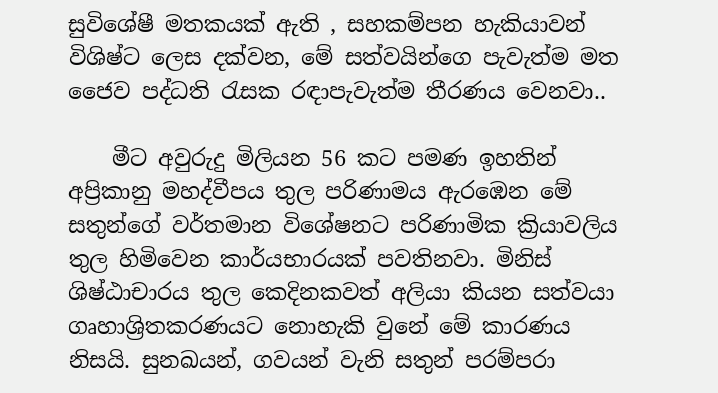සුවිශේෂී මතකයක් ඇති , සහකම්පන හැකියාවන් විශිෂ්ට ලෙස දක්වන, මේ සත්වයින්ගෙ පැවැත්ම මත ජෛව පද්ධති රැසක රඳාපැවැත්ම තීරණය වෙනවා..

    මීට අවුරුදු මිලියන 56 කට පමණ ඉහතින් අප්‍රිකානු මහද්වීපය තුල පරිණාමය ඇරඹෙන මේ සතුන්ගේ වර්තමාන විශේෂනට පරිණාමික ක්‍රියාවලිය තුල හිමිවෙන කාර්යභාරයක් පවතිනවා. මිනිස් ශිෂ්ඨාචාරය තුල කෙදිනකවත් අලියා කියන සත්වයා ගෘහාශ්‍රිතකරණයට නොහැකි වුනේ මේ කාරණය නිසයි. සුනඛයන්, ගවයන් වැනි සතුන් පරම්පරා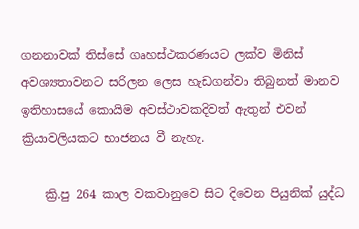ගනනාවක් තිස්සේ ගෘහස්ථකරණයට ලක්ව මිනිස් අවශ්‍යතාවනට සරිලන ලෙස හැඩගන්වා තිබුනත් මානව ඉතිහාසයේ කොයිම අවස්ථාවකදිවත් ඇතුන් එවන් ක්‍රියාවලියකට භාජනය වී නැහැ.

    ක්‍රි.පු 264 කාල වකවානුවෙ සිට දිවෙන පියුනික් යුද්ධ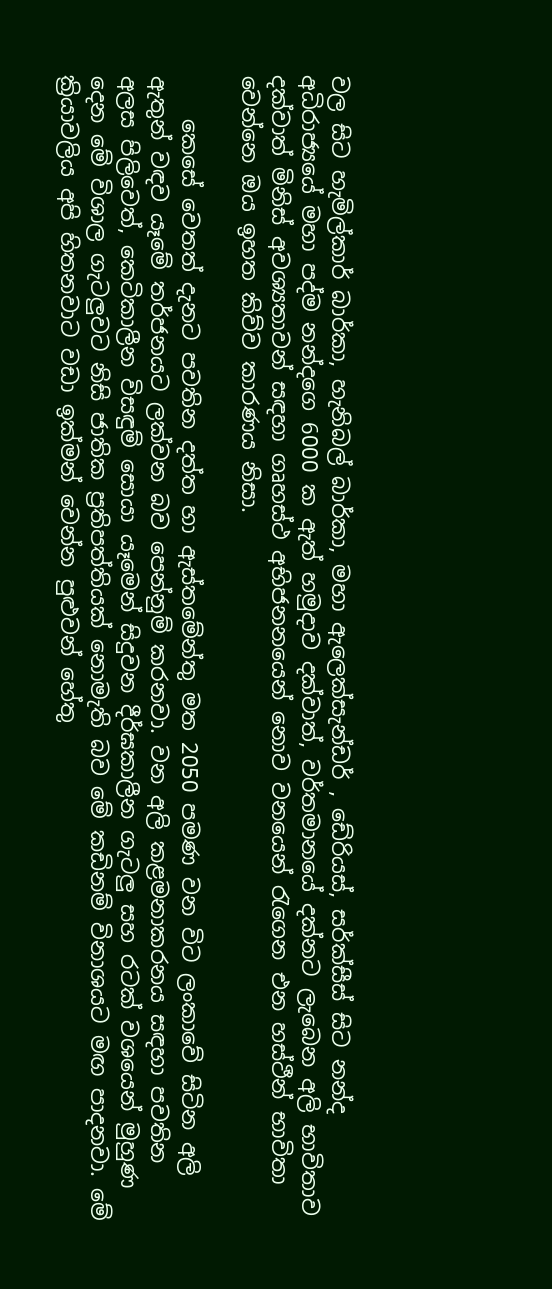වල සිට හැමිල්කාර් බාර්කා, හැනිබල් බාර්කා, මහා ඇලෙක්සැන්ඩර් , ඩේරියස්, සර්ක්සීස් සිට නන්ද අධිරාජ්‍යයේ මහා පද්ම නන්දගෙ 6000 ක ඇත් හමුදාව දක්වාත්, වර්තමානයේ දක්නට ලැබෙන අලි භාවිතාව දක්වාත් මිනිස් අවශ්‍යතාවන් සඳහා ගෘහස්ථ අභිජනනයෙන් නොව වනයෙන් රැගෙන එන හස්ථීන් භාවිතා වෙන්නෙ ඔය ඉහත කිව්ව කාරණය නිසා.

    කෙසේ වෙතත් දැනට පවතින දත්ත හා ඇස්තමේන්තු මත 2050 පමණ වන විට ලංකාවේ සිටින අලි ඇතුන් වඳව යෑමේ තර්ජනයට ලක්වන බව පෙන්නුම් කරනවා. වන අලි කළමනාකරනය සඳහා පවතින අලස පිලිවෙත්, කෙටිකාලීන විසඳුම් සොයා යෑමෙන් සිදුවන දීර්ඝකාලීන ගැටලු සහ රටක් වශයෙන් මුහුණ දෙන මේ විශාල ගැටලුවට නිසි ජාතික ප්‍රතිපත්තියක් නොමැති බව මේ කඩිනම් විනාශයට මඟ පාදනවා. මේ ක්‍රියාවලිය අපි හිතනවාට වඩා ඉක්මන් වෙන්න පුළුවන් හේතු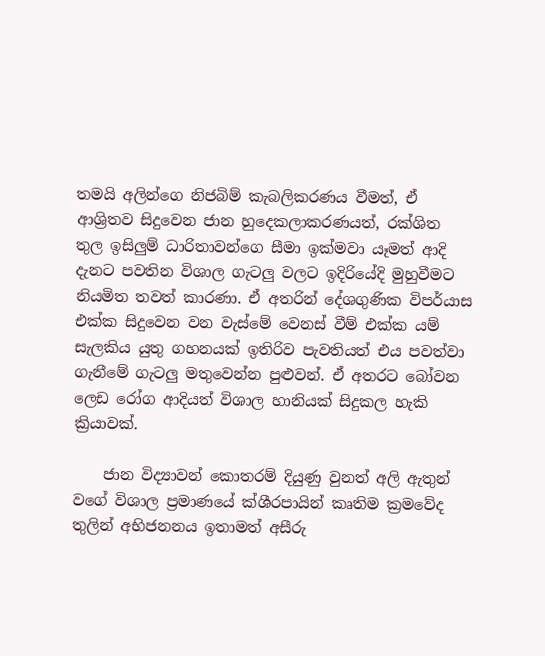තමයි අලින්ගෙ නිජබිම් කැබලිකරණය වීමත්, ඒ ආශ්‍රිතව සිදුවෙන ජාන හුදෙකලාකරණයත්, රක්ශිත තුල ඉසිලුම් ධාරිතාවන්ගෙ සීමා ඉක්මවා යෑමත් ආදි දැනට පවතින විශාල ගැටලු වලට ඉදිරියේදි මුහුවීමට නියමිත තවත් කාරණා. ඒ අතරින් දේශගුණික විපර්යාස එක්ක සිදුවෙන වන වැස්මේ වෙනස් වීම් එක්ක යම් සැලකිය යුතු ගහනයක් ඉතිරිව පැවතියත් එය පවත්වා ගැනීමේ ගැටලු මතුවෙන්න පුළුවන්. ඒ අතරට බෝවන ලෙඩ රෝග ආදියත් විශාල හානියක් සිදුකල හැකි ක්‍රියාවක්.

    ජාන විද්‍යාවන් කොතරම් දියුණු වුනත් අලි ඇතුන් වගේ විශාල ප්‍රමාණයේ ක්ශීරපායින් කෘතිම ක්‍රමවේද තුලින් අභිජනනය ඉතාමත් අසීරු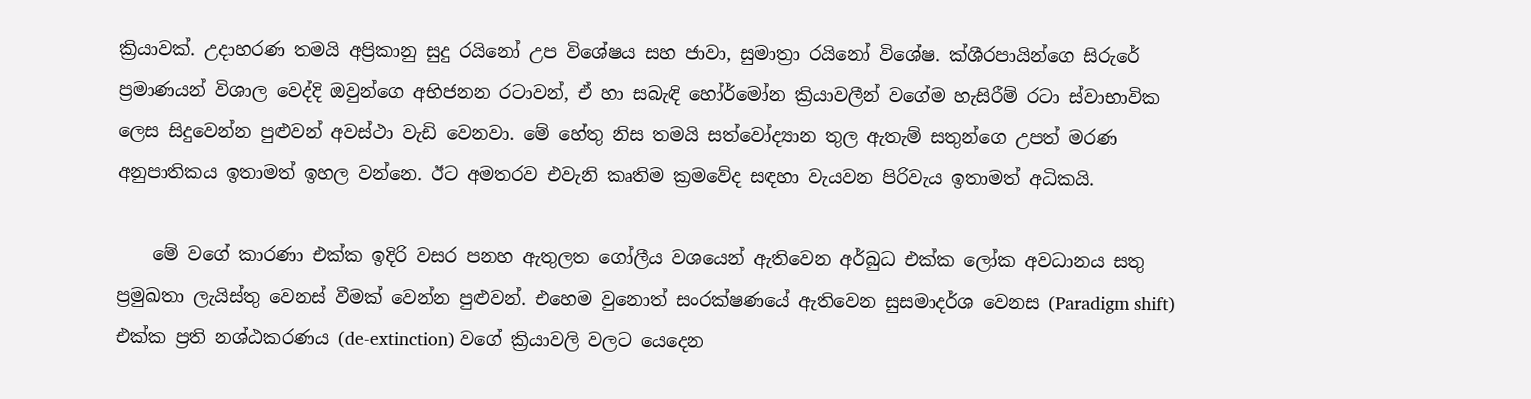ක්‍රියාවක්. උදාහරණ තමයි අප්‍රිකානු සුදු රයිනෝ උප විශේෂය සහ ජාවා, සුමාත්‍රා රයිනෝ විශේෂ. ක්ශීරපායින්ගෙ සිරුරේ ප්‍රමාණයන් විශාල වෙද්දි ඔවුන්ගෙ අභිජනන රටාවන්, ඒ හා සබැඳි හෝර්මෝන ක්‍රියාවලීන් වගේම හැසිරීම් රටා ස්වාභාවික ලෙස සිදුවෙන්න පුළුවන් අවස්ථා වැඩි වෙනවා. මේ හේතු නිස තමයි සත්වෝද්‍යාන තුල ඇතැම් සතුන්ගෙ උපත් මරණ අනුපාතිකය ඉතාමත් ඉහල වන්නෙ. ඊට අමතරව එවැනි කෘතිම ක්‍රමවේද සඳහා වැයවන පිරිවැය ඉතාමත් අධිකයි.

    මේ වගේ කාරණා එක්ක ඉදිරි වසර පනහ ඇතුලත ගෝලීය වශයෙන් ඇතිවෙන අර්බුධ එක්ක ලෝක අවධානය සතු ප්‍රමුඛතා ලැයිස්තු වෙනස් වීමක් වෙන්න පුළුවන්. එහෙම වුනොත් සංරක්ෂණයේ ඇතිවෙන සුසමාදර්ශ වෙනස (Paradigm shift) එක්ක ප්‍රති නශ්ඨකරණය (de-extinction) වගේ ක්‍රියාවලි වලට යෙදෙන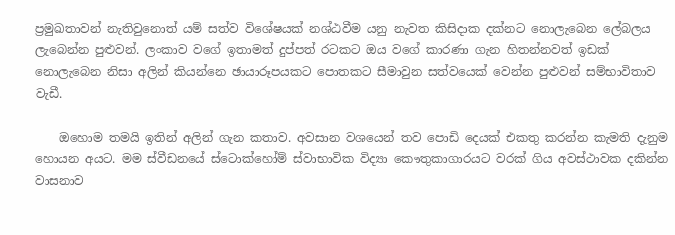ප්‍රමුඛතාවන් නැතිවුනොත් යම් සත්ව විශේෂයක් නශ්ඨවීම යනු නැවත කිසිදාක දක්නට නොලැබෙන ලේබලය ලැබෙන්න පුළුවන්. ලංකාව වගේ ඉතාමත් දුප්පත් රටකට ඔය වගේ කාරණා ගැන හිතන්නවත් ඉඩක් නොලැබෙන නිසා අලින් කියන්නෙ ඡායාරූපයකට පොතකට සීමාවුන සත්වයෙක් වෙන්න පුළුවන් සම්භාවිතාව වැඩී.

    ඔහොම තමයි ඉතින් අලින් ගැන කතාව. අවසාන වශයෙන් තව පොඩි දෙයක් එකතු කරන්න කැමති දැනුම හොයන අයට. මම ස්වීඩනයේ ස්ටොක්හෝම් ස්වාභාවික විද්‍යා කෞතුකාගාරයට වරක් ගිය අවස්ථාවක දකින්න වාසනාව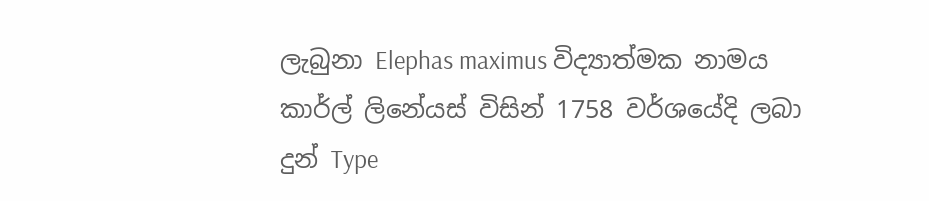ලැබුනා Elephas maximus විද්‍යාත්මක නාමය කාර්ල් ලිනේයස් විසින් 1758 වර්ශයේදි ලබා දුන් Type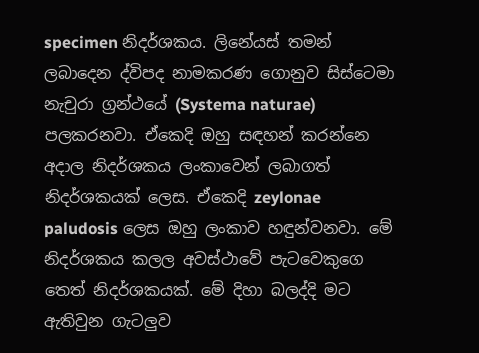specimen නිදර්ශකය. ලිනේයස් තමන් ලබාදෙන ද්විපද නාමකරණ ගොනුව සිස්ටෙමා නැචුරා ග්‍රන්ථයේ (Systema naturae) පලකරනවා. ඒකෙදි ඔහු සඳහන් කරන්නෙ අදාල නිදර්ශකය ලංකාවෙන් ලබාගත් නිදර්ශකයක් ලෙස. ඒකෙදි zeylonae paludosis ලෙස ඔහු ලංකාව හඳුන්වනවා. මේ නිදර්ශකය කලල අවස්ථාවේ පැටවෙකුගෙ තෙත් නිදර්ශකයක්. මේ දිහා බලද්දි මට ඇතිවුන ගැටලුව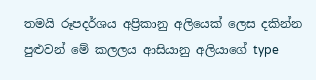තමයි රූපදර්ශය අප්‍රිකානු අලියෙක් ලෙස දකින්න පුළුවන් මේ කලලය ආසියානු අලියාගේ type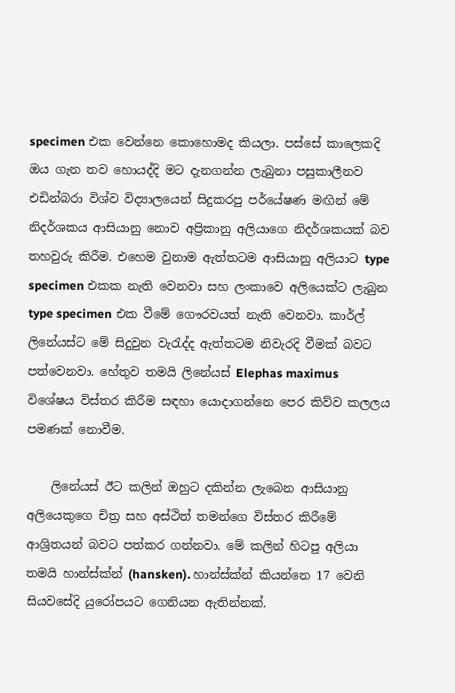specimen එක වෙන්නෙ කොහොමද කියලා. පස්සේ කාලෙකදි ඔය ගැන තව හොයද්දි මට දැනගන්න ලැබුනා පසුකාලීනව එඩින්බරා විශ්ව විද්‍යාලයෙන් සිදුකරපු පර්යේෂණ මඟින් මේ නිදර්ශකය ආසියානු නොව අප්‍රිකානු අලියාගෙ නිදර්ශකයක් බව තහවුරු කිරීම. එහෙම වුනාම ඇත්තටම ආසියානු අලියාට type specimen එකක නැති වෙනවා සහ ලංකාවෙ අලියෙක්ට ලැබුන type specimen එක වීමේ ගෞරවයත් නැති වෙනවා. කාර්ල් ලිනේයස්ට මේ සිදුවුන වැරැද්ද ඇත්තටම නිවැරදි වීමක් බවට පත්වෙනවා. හේතුව තමයි ලිනේයස් Elephas maximus විශේෂය විස්තර කිරීම සඳහා යොදාගන්නෙ පෙර කිව්ව කලලය පමණක් නොවීම.

    ලිනේයස් ඊට කලින් ඔහුට දකින්න ලැබෙන ආසියානු අලියෙකුගෙ චිත්‍ර සහ අස්ථිත් තමන්ගෙ විස්තර කිරීමේ ආශ්‍රිතයන් බවට පත්කර ගන්නවා. මේ කලින් හිටපු අලියා තමයි හාන්ස්ක්න් (hansken). හාන්ස්ක්න් කියන්නෙ 17 වෙනි සියවසේදි යුරෝපයට ගෙනියන ඇතින්නක්.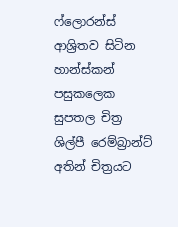ෆ්ලොරන්ස් ආශ්‍රිතව සිටින හාන්ස්කන් පසුකලෙක සුපතල චිත්‍ර ශිල්පී රෙම්බ්‍රාන්ට් අතින් චිත්‍රයට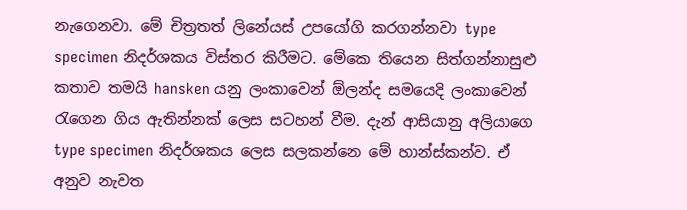නැගෙනවා. මේ චිත්‍රතත් ලිනේයස් උපයෝගි කරගන්නවා type specimen නිදර්ශකය විස්තර කිරීමට. මේකෙ තියෙන සිත්ගන්නාසුළු කතාව තමයි hansken යනු ලංකාවෙන් ඕලන්ද සමයෙදි ලංකාවෙන් රැගෙන ගිය ඇතින්නක් ලෙස සටහන් වීම. දැන් ආසියානු අලියාගෙ type specimen නිදර්ශකය ලෙස සලකන්නෙ මේ හාන්ස්කන්ව. ඒ අනුව නැවත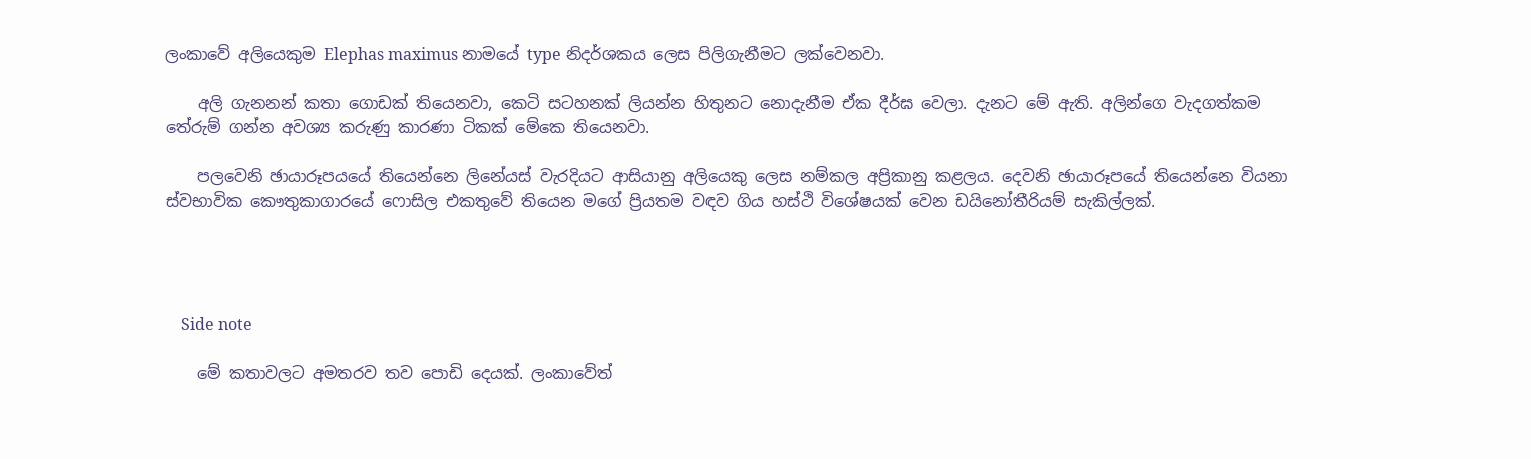ලංකාවේ අලියෙකුම Elephas maximus නාමයේ type නිදර්ශකය ලෙස පිලිගැනීමට ලක්වෙනවා.

    අලි ගැනනන් කතා ගොඩක් තියෙනවා, කෙටි සටහනක් ලියන්න හිතුනට නොදැනීම ඒක දීර්ඝ වෙලා. දැනට මේ ඇති. අලින්ගෙ වැදගත්කම තේරුම් ගන්න අවශ්‍ය කරුණු කාරණා ටිකක් මේකෙ තියෙනවා.

    පලවෙනි ඡායාරූපයයේ තියෙන්නෙ ලිනේයස් වැරදියට ආසියානු අලියෙකු ලෙස නම්කල අප්‍රිකානු කළලය. දෙවනි ඡායාරූපයේ තියෙන්නෙ වියනා ස්වභාවික කෞතුකාගාරයේ ෆොසිල එකතුවේ තියෙන මගේ ප්‍රියතම වඳව ගිය හස්ථි විශේෂයක් වෙන ඩයිනෝතීරියම් සැකිල්ලක්.




    Side note

    මේ කතාවලට අමතරව තව පොඩි දෙයක්. ලංකාවේත්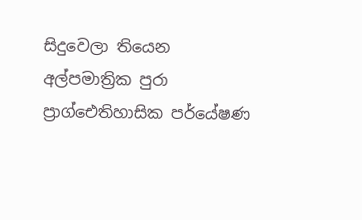සිදුවෙලා තියෙන අල්පමාත්‍රික පුරා ප්‍රාග්ඓතිහාසික පර්යේෂණ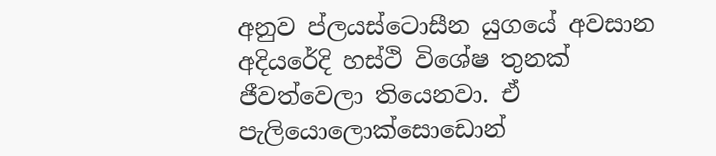අනුව ප්ලයස්ටොසීන යුගයේ අවසාන අදියරේදි හස්ථි විශේෂ තුනක් ජීවත්වෙලා තියෙනවා. ඒ පැලියොලොක්සොඩොන්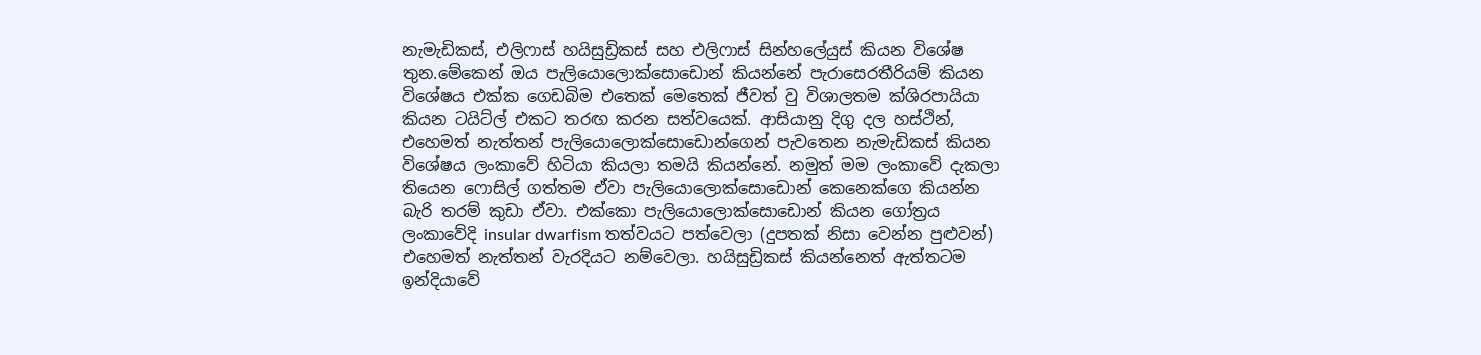නැමැඩිකස්, එලිෆාස් හයිසුඩ්‍රිකස් සහ එලිෆාස් සින්හලේයුස් කියන විශේෂ තුන.මේකෙන් ඔය පැලියොලොක්සොඩොන් කියන්නේ පැරාසෙරතීරියම් කියන විශේෂය එක්ක ගෙඩබිම එතෙක් මෙතෙක් ජීවත් වු විශාලතම ක්ශිරපායියා කියන ටයිට්ල් එකට තරඟ කරන සත්වයෙක්. ආසියානු දිගු දල හස්ථින්, එහෙමත් නැත්තන් පැලියොලොක්සොඩොන්ගෙන් පැවතෙන නැමැඩිකස් කියන විශේෂය ලංකාවේ හිටියා කියලා තමයි කියන්නේ. නමුත් මම ලංකාවේ දැකලා තියෙන ෆොසිල් ගත්තම ඒවා පැලියොලොක්සොඩොන් කෙනෙක්ගෙ කියන්න බැරි තරම් කුඩා ඒවා. එක්කො පැලියොලොක්සොඩොන් කියන ගෝත්‍රය ලංකාවේදි insular dwarfism තත්වයට පත්වෙලා (දුපතක් නිසා වෙන්න පුළුවන්) එහෙමත් නැත්තන් වැරදියට නම්වෙලා. හයිසුඩ්‍රිකස් කියන්නෙත් ඇත්තටම ඉන්දියාවේ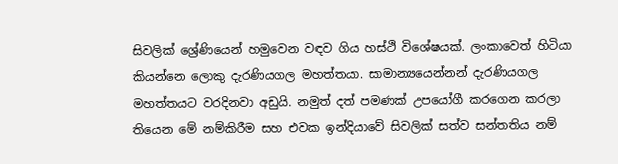සිවලික් ශ්‍රේණියෙන් හමුවෙන වඳව ගිය හස්ථි විශේෂයක්. ලංකාවෙත් හිටියා කියන්නෙ ලොකු දැරණියගල මහත්තයා. සාමාන්‍යයෙන්නන් දැරණියගල මහත්තයට වරදිනවා අඩුයි. නමුත් දත් පමණක් උපයෝගී කරගෙන කරලා තියෙන මේ නම්කිරීම සහ එවක ඉන්දියාවේ සිවලික් සත්ව සන්තතිය නම්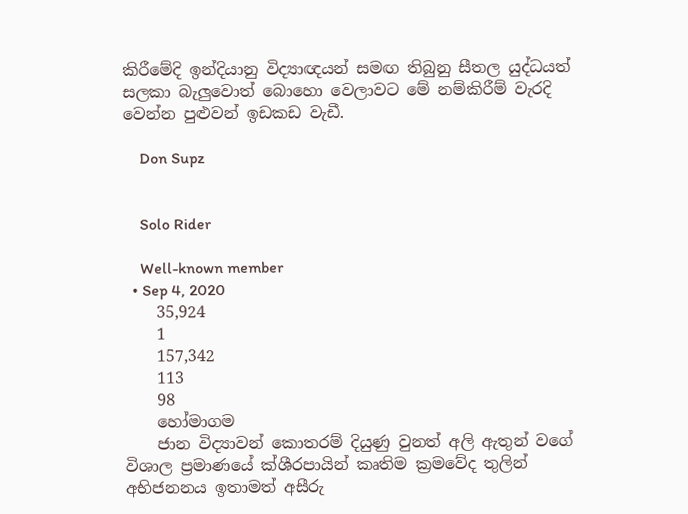කිරීමේදි ඉන්දියානු විද්‍යාඥයන් සමඟ තිබුනු සීතල යුද්ධයත් සලකා බැලුවොත් බොහො වෙලාවට මේ නම්කිරීම් වැරදි වෙන්න පුළුවන් ඉඩකඩ වැඩී.

    Don Supz


    Solo Rider

    Well-known member
  • Sep 4, 2020
    35,924
    1
    157,342
    113
    98
    හෝමාගම
    ජාන විද්‍යාවන් කොතරම් දියුණු වුනත් අලි ඇතුන් වගේ විශාල ප්‍රමාණයේ ක්ශීරපායින් කෘතිම ක්‍රමවේද තුලින් අභිජනනය ඉතාමත් අසීරු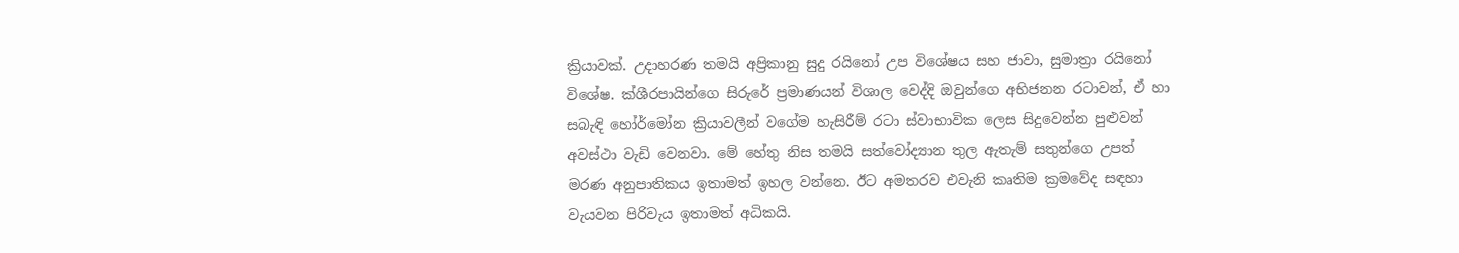ක්‍රියාවක්. උදාහරණ තමයි අප්‍රිකානු සුදු රයිනෝ උප විශේෂය සහ ජාවා, සුමාත්‍රා රයිනෝ විශේෂ. ක්ශීරපායින්ගෙ සිරුරේ ප්‍රමාණයන් විශාල වෙද්දි ඔවුන්ගෙ අභිජනන රටාවන්, ඒ හා සබැඳි හෝර්මෝන ක්‍රියාවලීන් වගේම හැසිරීම් රටා ස්වාභාවික ලෙස සිදුවෙන්න පුළුවන් අවස්ථා වැඩි වෙනවා. මේ හේතු නිස තමයි සත්වෝද්‍යාන තුල ඇතැම් සතුන්ගෙ උපත් මරණ අනුපාතිකය ඉතාමත් ඉහල වන්නෙ. ඊට අමතරව එවැනි කෘතිම ක්‍රමවේද සඳහා වැයවන පිරිවැය ඉතාමත් අධිකයි.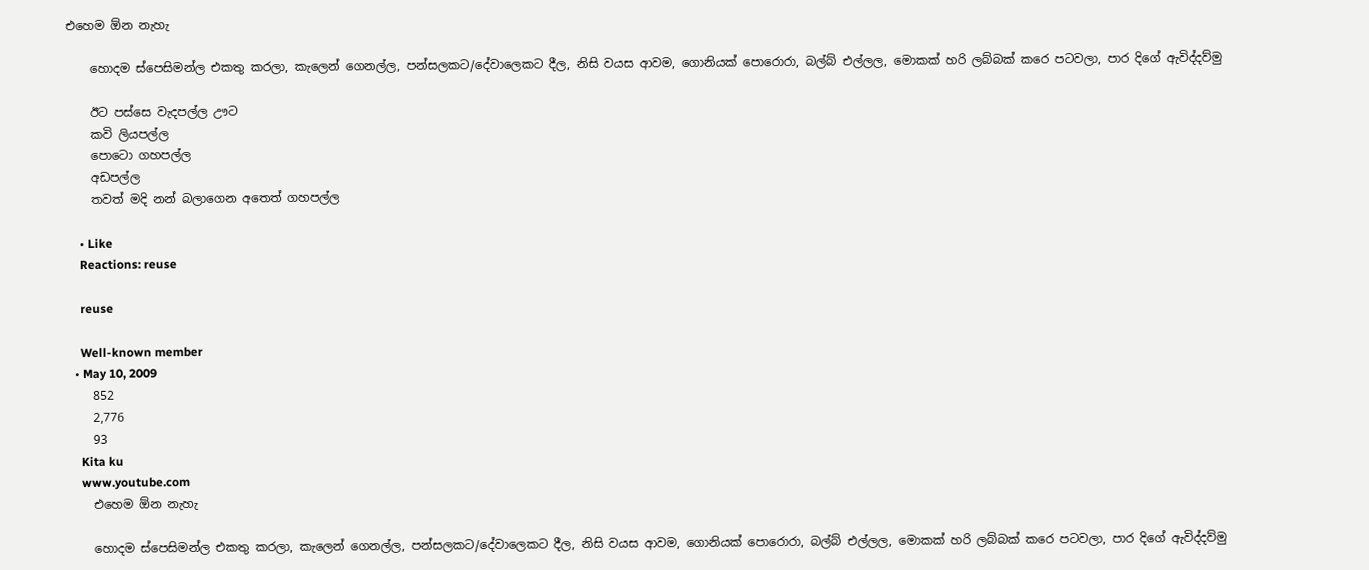එහෙම ඕන නැහැ

    හොදම ස්පෙසිමන්ල එකතු කරලා, කැලෙන් ගෙනල්ල, පන්සලකට/දේවාලෙකට දීල, නිසි වයස ආවම, ගොනියක් පොරොරා, බල්බ් එල්ලල, මොකක් හරි ලබ්බක් කරෙ පටවලා, පාර දිගේ ඇවිද්දව්මු

    ඊට පස්සෙ වැදපල්ල ඌට
    කවි ලියපල්ල
    පොටො ගහපල්ල
    අඩපල්ල
    තවත් මදි නන් බලාගෙන අතෙත් ගහපල්ල

    • Like
    Reactions: reuse

    reuse

    Well-known member
  • May 10, 2009
    852
    2,776
    93
    Kita ku
    www.youtube.com
    එහෙම ඕන නැහැ

    හොදම ස්පෙසිමන්ල එකතු කරලා, කැලෙන් ගෙනල්ල, පන්සලකට/දේවාලෙකට දීල, නිසි වයස ආවම, ගොනියක් පොරොරා, බල්බ් එල්ලල, මොකක් හරි ලබ්බක් කරෙ පටවලා, පාර දිගේ ඇවිද්දව්මු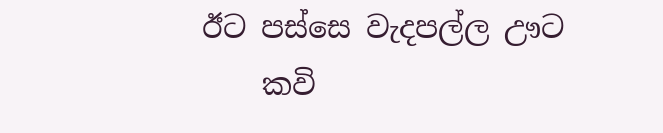ඊට පස්සෙ වැදපල්ල ඌට
    කවි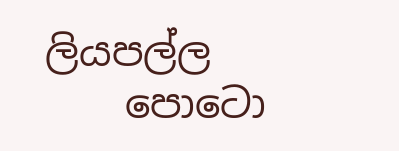ලියපල්ල
    පොටො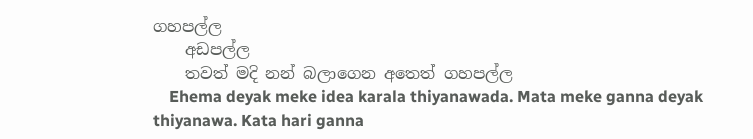ගහපල්ල
    අඩපල්ල
    තවත් මදි නන් බලාගෙන අතෙත් ගහපල්ල
    Ehema deyak meke idea karala thiyanawada. Mata meke ganna deyak thiyanawa. Kata hari ganna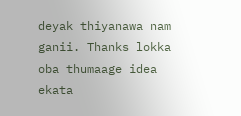deyak thiyanawa nam ganii. Thanks lokka oba thumaage idea ekata